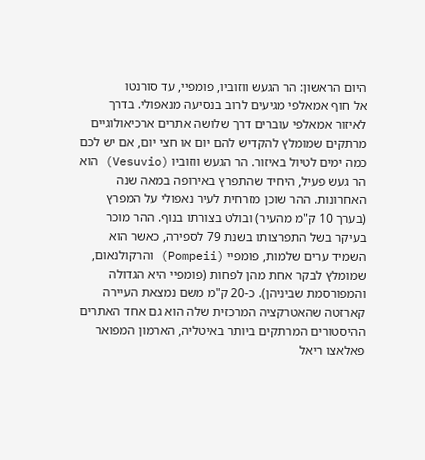היום הראשון: הר הגעש ווזוביו, פומפיי, עד סורנטו
אל חוף אמאלפי מגיעים לרוב בנסיעה מנאפולי. בדרך לאיזור אמאלפי עוברים דרך שלושה אתרים ארכיאולוגיים מרתקים שמומלץ להקדיש להם יום או חצי יום, אם יש לכם כמה ימים לטיול באיזור. הר הגעש ווזוביו (Vesuvio) הוא הר געש פעיל, היחיד שהתפרץ באירופה במאה שנה האחרונות. ההר שוכן מזרחית לעיר נאפולי על המפרץ (בערך 10 ק"מ מהעיר) ובולט בצורתו בנוף. ההר מוכר בעיקר בשל התפרצותו בשנת 79 לספירה, כאשר הוא השמיד ערים שלמות, פומפיי (Pompeii) והרקולנאום, שמומלץ לבקר אחת מהן לפחות (פומפיי היא הגדולה והמפורסמת שביניהן). כ-20 ק"מ משם נמצאת העיירה קארזטה שהאטרקציה המרכזית שלה הוא גם אחד האתרים ההיסטורים המרתקים ביותר באיטליה, הארמון המפואר פאלאצו ריאל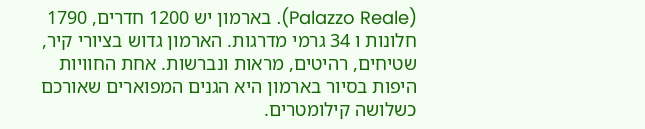(Palazzo Reale). בארמון יש 1200 חדרים, 1790 חלונות ו 34 גרמי מדרגות. הארמון גדוש בציורי קיר, שטיחים, רהיטים, מראות ונברשות. אחת החוויות היפות בסיור בארמון היא הגנים המפוארים שאורכם כשלושה קילומטרים.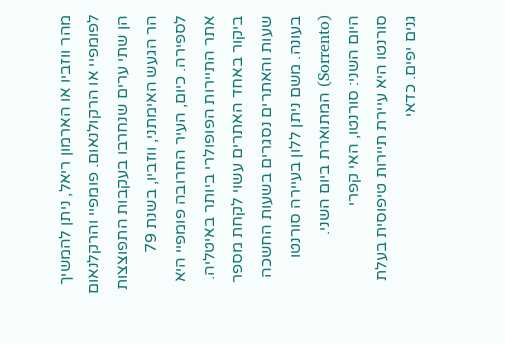מהר ווזביו או הארמון ריאל, ניתן להמשיך לפומפיי או הרקולנאום. פומפיי והרקלנאום הן שתי ערים שנחרבו בעקבות התפוצצות הר הגעש האימתני, ווזביו, בשנת 79 לספירה. כיום, העיר החרובה פומפיי היא אתר התיירות הפופולרי ביותר באיטליה. ביקור באחד האתרים עשוי לקחת מספר שעות והאתרים נסגרים בשעות החשכה בעונה. משם ניתן ללון בעיירה סורנטו (Sorrento) המתוארת ביום השני.
היום השני: סורנטו, האי קפרי
סורנטו היא עיירת תיירות טיפוסית בעלת גנים יפים. כדאי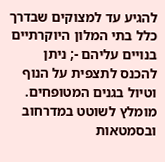להגיע עד למצוקים שבדרך כלל בתי המלון היוקרתיים בנויים עליהם -; ניתן להכנס לתצפית על הנוף וטיול בגנים המטופחים. מומלץ לשוטט במדרחוב ובסמטאות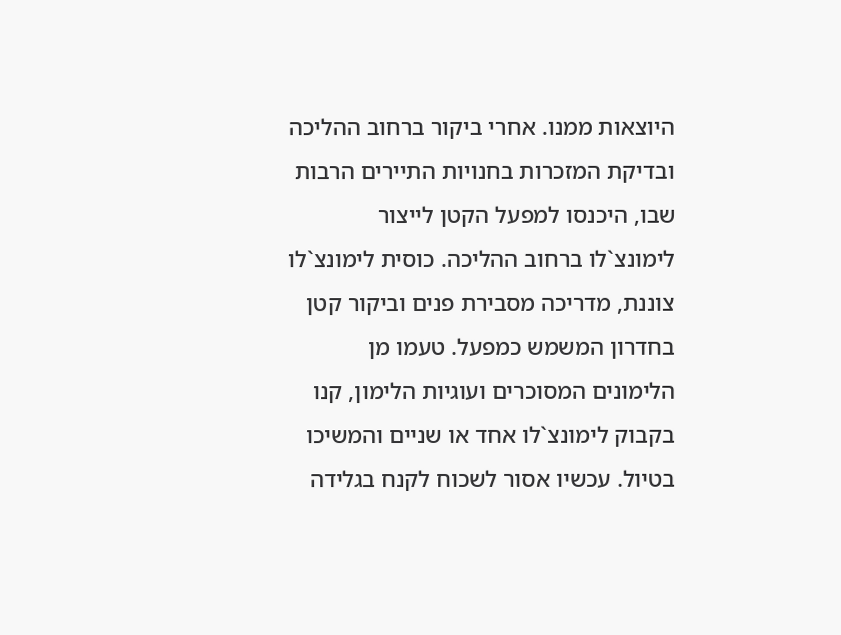היוצאות ממנו. אחרי ביקור ברחוב ההליכה ובדיקת המזכרות בחנויות התיירים הרבות שבו, היכנסו למפעל הקטן לייצור לימונצ`לו ברחוב ההליכה. כוסית לימונצ`לו צוננת, מדריכה מסבירת פנים וביקור קטן בחדרון המשמש כמפעל. טעמו מן הלימונים המסוכרים ועוגיות הלימון, קנו בקבוק לימונצ`לו אחד או שניים והמשיכו בטיול. עכשיו אסור לשכוח לקנח בגלידה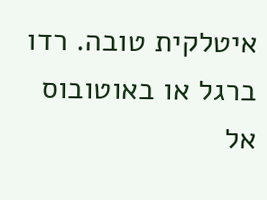איטלקית טובה. רדו ברגל או באוטובוס אל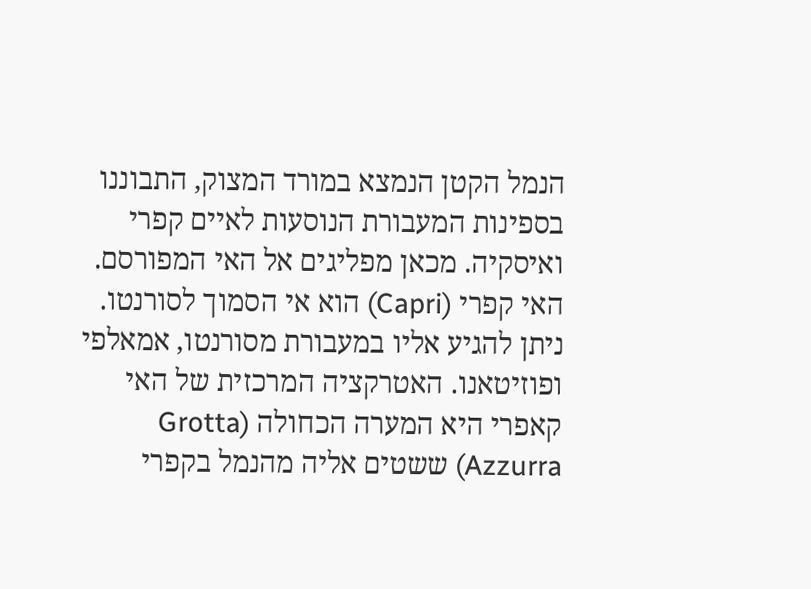הנמל הקטן הנמצא במורד המצוק, התבוננו בספינות המעבורת הנוסעות לאיים קפרי ואיסקיה. מכאן מפליגים אל האי המפורסם.
האי קפרי (Capri) הוא אי הסמוך לסורנטו. ניתן להגיע אליו במעבורת מסורנטו, אמאלפי ופוזיטאנו. האטרקציה המרכזית של האי קאפרי היא המערה הכחולה (Grotta Azzurra) ששטים אליה מהנמל בקפרי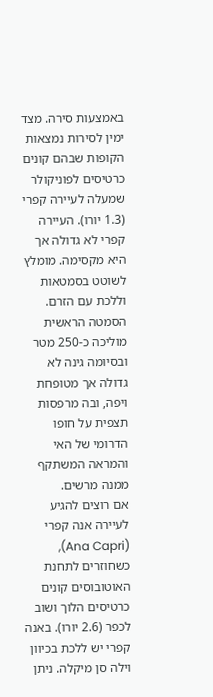באמצעות סירה. מצד ימין לסירות נמצאות הקופות שבהם קונים כרטיסים לפוניקולר שמעלה לעיירה קפרי (1.3 יורו). העיירה קפרי לא גדולה אך היא מקסימה. מומלץ לשוטט בסמטאות וללכת עם הזרם. הסמטה הראשית מוליכה כ-250 מטר ובסיומה גינה לא גדולה אך מטופחת ויפה, ובה מרפסות תצפית על חופו הדרומי של האי והמראה המשתקף ממנה מרשים.
אם רוצים להגיע לעיירה אנה קפרי (Ana Capri), כשחוזרים לתחנת האוטובוסים קונים כרטיסים הלוך ושוב לכפר (2.6 יורו). באנה קפרי יש ללכת בכיוון וילה סן מיקלה. ניתן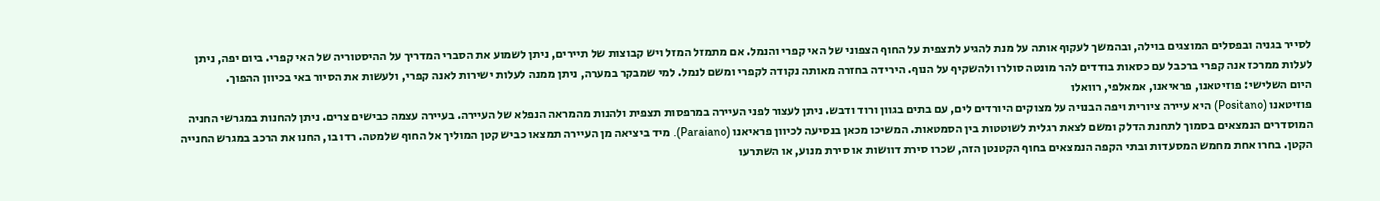לסייר בגניה ובפסלים המוצגים בוילה, ובהמשך לעקוף אותה על מנת להגיע לתצפית על החוף הצפוני של האי קפרי והנמל. אם מתמזל המזל ויש קבוצות של תיירים, ניתן לשמוע את הסברי המדריך על ההיסטוריה של האי קפרי. ביום יפה, ניתן לעלות ממרכז אנה קפרי ברכבל עם כסאות בודדים להר מונטה סולרו ולהשקיף על הנוף. הירידה בחזרה מאותה נקודה לקפרי ומשם לנמל. למי שמבקר במערה, ניתן ממנה לעלות ישירות לאנה קפרי, ולעשות את הסיור באי בכיוון ההפוך.
היום השלישי: פוזיטאנו, פראיאנו, אמאלפי, רוואלו
פוזיטאנו (Positano) היא עיירה ציורית ויפה הבנויה על מצוקים היורדים לים, עם בתים בגוון ורוד ודבש. ניתן לעצור לפני העיירה במרפסות תצפית ולהנות מהמראה הנפלא של העיירה. בעיירה עצמה כבישים צרים. ניתן להחנות במגרשי החניה המוסדרים הנמצאים בסמוך לתחנת הדלק ומשם לצאת רגלית לשוטטות בין הסמטאות. המשיכו מכאן בנסיעה לכיוון פראיאנו (Paraiano). מיד ביציאה מן העיירה תמצאו כביש קטן המוליך אל החוף שלמטה. רדו בו, החנו את הרכב במגרש החנייה הקטן. בחרו אחת מחמש המסעדות ובתי הקפה הנמצאים בחוף הקטנטן הזה, שכרו סירת דוושות או סירת מנוע, או השתרעו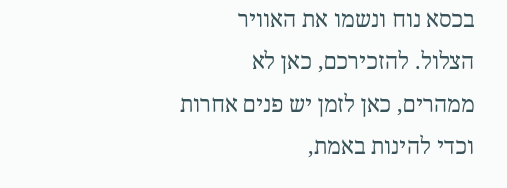בכסא נוח ונשמו את האוויר הצלול. להזכירכם, כאן לא ממהרים, כאן לזמן יש פנים אחרות וכדי להינות באמת,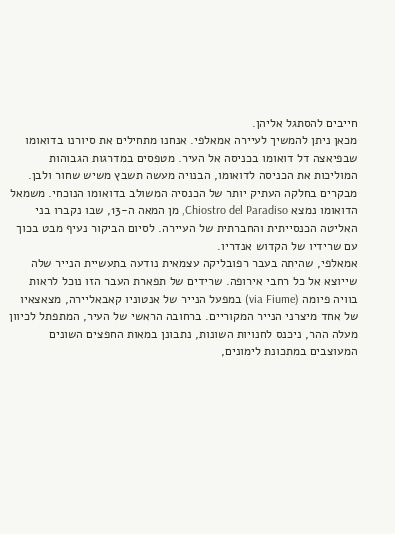חייבים להסתגל אליהן.
מכאן ניתן להמשיך לעיירה אמאלפי. אנחנו מתחילים את סיורנו בדואומו שבפיאצה דל דואומו בכניסה אל העיר. מטפסים במדרגות הגבוהות המוליכות את הכניסה לדואומו, הבנויה מעשה תשבץ משיש שחור ולבן. מבקרים בחלקה העתיק יותר של הכנסיה המשולב בדואומו הנוכחי. משמאל הדואומו נמצא Chiostro del Paradiso, מן המאה ה-13, שבו נקברו בני האליטה הכנסייתית והחברתית של העיירה. לסיום הביקור נעיף מבט בכוך עם שרידיו של הקדוש אנדריו.
אמאלפי, שהיתה בעבר רפובליקה עצמאית נודעה בתעשיית הנייר שלה שייוצא אל כל רחבי אירופה. שרידים של תפארת העבר הזו נוכל לראות בוויה פיומה (via Fiume) במפעל הנייר של אנטוניו קאבאליירה, מצאצאיו של אחד מיצרני הנייר המקוריים. ברחובה הראשי של העיר, המתפתל לכיוון מעלה ההר, ניכנס לחנויות השונות, נתבונן במאות החפצים השונים המעוצבים במתכונת לימונים,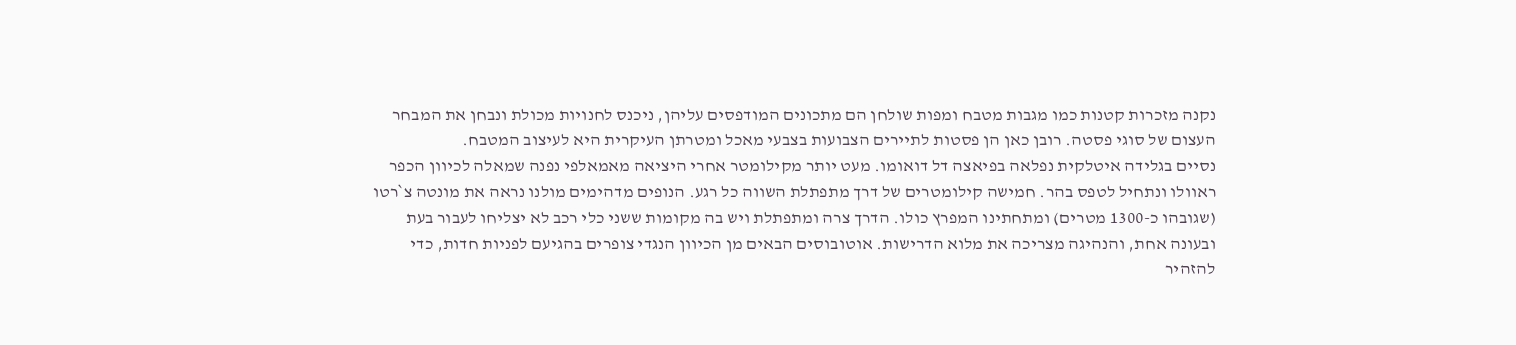נקנה מזכרות קטנות כמו מגבות מטבח ומפות שולחן הם מתכונים המודפסים עליהן, ניכנס לחנויות מכולת ונבחן את המבחר העצום של סוגי פסטה. רובן כאן הן פסטות לתיירים הצבועות בצבעי מאכל ומטרתן העיקרית היא לעיצוב המטבח.
נסיים בגלידה איטלקית נפלאה בפיאצה דל דואומו. מעט יותר מקילומטר אחרי היציאה מאמאלפי נפנה שמאלה לכיוון הכפר ראוולו ונתחיל לטפס בהר. חמישה קילומטרים של דרך מתפתלת השווה כל רגע. הנופים מדהימים מולנו נראה את מונטה צ`רטו (שגובהו כ-1300 מטרים) ומתחתינו המפרץ כולו. הדרך צרה ומתפתלת ויש בה מקומות ששני כלי רכב לא יצליחו לעבור בעת ובעונה אחת, והנהיגה מצריכה את מלוא הדרישות. אוטובוסים הבאים מן הכיוון הנגדי צופרים בהגיעם לפניות חדות, כדי להזהיר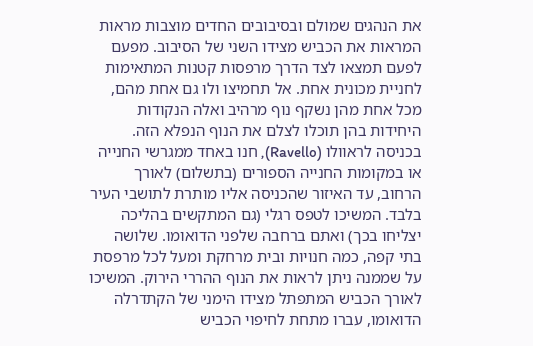את הנהגים שמולם ובסיבובים החדים מוצבות מראות המראות את הכביש מצידו השני של הסיבוב. מפעם לפעם תמצאו לצד הדרך מרפסות קטנות המתאימות לחניית מכונית אחת. אל תחמיצו ולו גם אחת מהם, מכל אחת מהן נשקף נוף מרהיב ואלה הנקודות היחידות בהן תוכלו לצלם את הנוף הנפלא הזה.
בכניסה לראוולו (Ravello), חנו באחד ממגרשי החנייה או במקומות החנייה הספורים (בתשלום) לאורך הרחוב, עד האיזור שהכניסה אליו מותרת לתושבי העיר בלבד. המשיכו לטפס רגלי (גם המתקשים בהליכה יצליחו בכך) ואתם ברחבה שלפני הדואומו. שלושה בתי קפה, כמה חנויות ובית מרחקת ומעל לכל מרפסת על שממנה ניתן לראות את הנוף ההררי הירוק. המשיכו לאורך הכביש המתפתל מצידו הימני של הקתדרלה הדואומו, עברו מתחת לחיפוי הכביש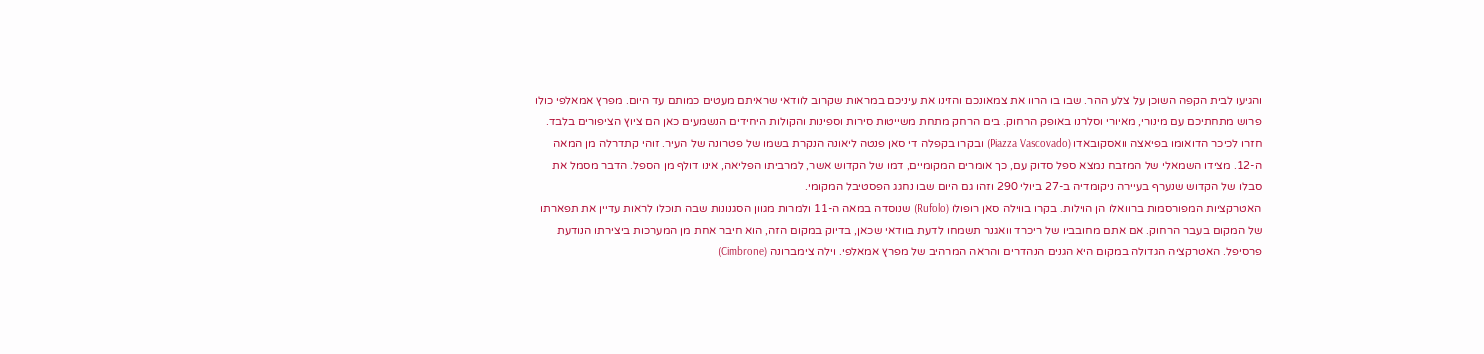והגיעו לבית הקפה השוכן על צלע ההר. שבו בו הרוו את צמאונכם והזינו את עיניכם במראות שקרוב לוודאי שראיתם מעטים כמותם עד היום. מפרץ אמאלפי כולו פרוש מתחתיכם עם מינורי, מאיורי וסלרנו באופק הרחוק. בים הרחק מתחת משייטות סירות וספינות והקולות היחידים הנשמעים כאן הם ציוץ הציפורים בלבד.
חזרו לכיכר הדואומו בפיאצה וואסקובאדו (Piazza Vascovado) ובקרו בקפלה די סאן פנטה ליאונה הנקרת בשמו של פטרונה של העיר. זוהי קתדרלה מן המאה ה-12. מצידו השמאלי של המזבח נמצא ספל סדוק עם, כך אומרים המקומיים, דמו של הקדוש אשר, למרביתו הפליאה, אינו דולף מן הספל. הדבר מסמל את סבלו של הקדוש שנערף בעיירה ניקומדיה ב-27 ביולי 290 וזהו גם היום שבו נחגג הפסטיבל המקומי.
האטרקציות המפורסמות ברוואלו הן הוילות. בקרו בווילה סאן רופולו (Rufolo) שנוסדה במאה ה-11 ולמרות מגוון הסגנונות שבה תוכלו לראות עדיין את תפארתו של המקום בעבר הרחוק. אם אתם מחובביו של ריכרד וואגנר תשמחו לדעת בוודאי שכאן, בדיוק במקום הזה, הוא חיבר אחת מן המערכות ביצירתו הנודעת פרסיפל. האטרקציה הגדולה במקום היא הגנים הנהדרים והראה המרהיב של מפרץ אמאלפי. וילה צימברונה (Cimbrone)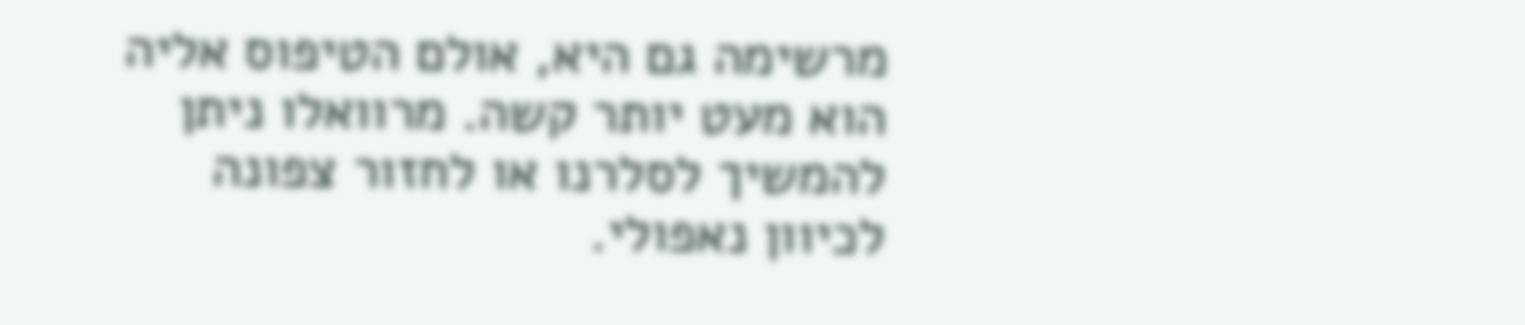מרשימה גם היא, אולם הטיפוס אליה הוא מעט יותר קשה. מרוואלו ניתן להמשיך לסלרנו או לחזור צפונה לכיוון נאפולי.